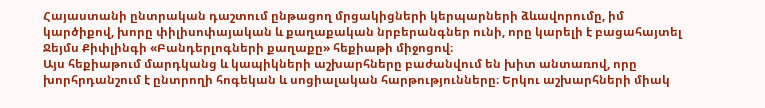Հայաստանի ընտրական դաշտում ընթացող մրցակիցների կերպարների ձևավորումը, իմ կարծիքով, խորը փիլիսոփայական և քաղաքական նրբերանգներ ունի, որը կարելի է բացահայտել Ջեյմս Քիփլինգի «Բանդերլոգների քաղաքը» հեքիաթի միջոցով։
Այս հեքիաթում մարդկանց և կապիկների աշխարհները բաժանվում են խիտ անտառով, որը խորհրդանշում է ընտրողի հոգեկան և սոցիալական հարթությունները։ Երկու աշխարհների միակ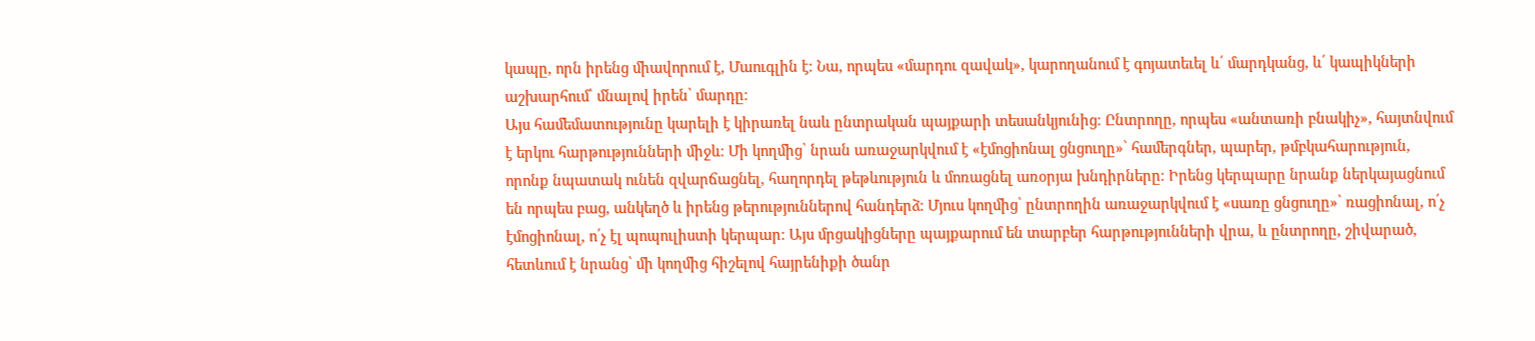կապը, որն իրենց միավորում է, Մաուգլին է։ Նա, որպես «մարդու զավակ», կարողանում է գոյատեւել և՛ մարդկանց, և՛ կապիկների աշխարհում՝ մնալով իրեն՝ մարդը։
Այս համեմատությունը կարելի է կիրառել նաև ընտրական պայքարի տեսանկյունից։ Ընտրողը, որպես «անտառի բնակիչ», հայտնվում է երկու հարթությունների միջև։ Մի կողմից՝ նրան առաջարկվում է «էմոցիոնալ ցնցուղը»՝ համերգներ, պարեր, թմբկահարություն, որոնք նպատակ ունեն զվարճացնել, հաղորդել թեթևություն և մոռացնել առօրյա խնդիրները։ Իրենց կերպարը նրանք ներկայացնում են որպես բաց, անկեղծ և իրենց թերություններով հանդերձ։ Մյուս կողմից՝ ընտրողին առաջարկվում է «սառը ցնցուղը»՝ ռացիոնալ, ո՛չ էմոցիոնալ, ո՛չ էլ պոպուլիստի կերպար։ Այս մրցակիցները պայքարում են տարբեր հարթությունների վրա, և ընտրողը, շիվարած, հետևում է նրանց՝ մի կողմից հիշելով հայրենիքի ծանր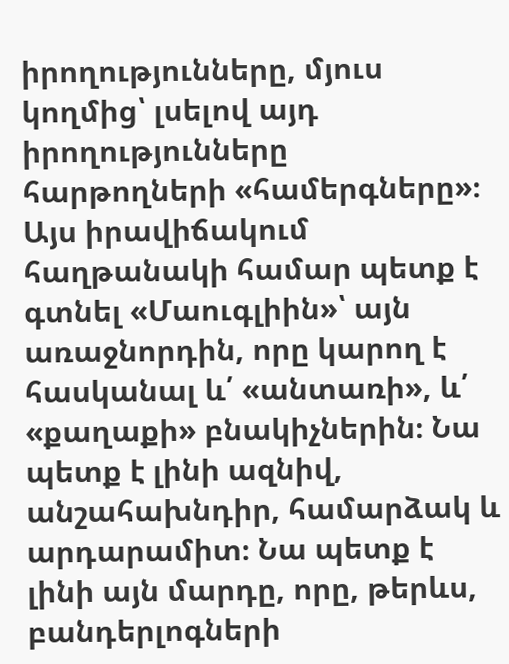իրողությունները, մյուս կողմից՝ լսելով այդ իրողությունները հարթողների «համերգները»։
Այս իրավիճակում հաղթանակի համար պետք է գտնել «Մաուգլիին»՝ այն առաջնորդին, որը կարող է հասկանալ և՛ «անտառի», և՛ «քաղաքի» բնակիչներին։ Նա պետք է լինի ազնիվ, անշահախնդիր, համարձակ և արդարամիտ։ Նա պետք է լինի այն մարդը, որը, թերևս, բանդերլոգների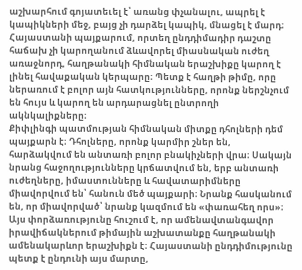աշխարհում գոյատեւել է՝ առանց փչանալու, ապրել է կապիկների մեջ, բայց չի դարձել կապիկ, մնացել է մարդ։
Հայաստանի պայքարում, որտեղ ընդդիմադիր դաշտը հաճախ չի կարողանում ձևավորել միասնական ուժեղ առաջնորդ, հաղթանակի հիմնական երաշխիքը կարող է լինել հավաքական կերպարը։ Պետք է հաղթի թիմը, որը ներառում է բոլոր այն հատկությունները, որոնք ներշնչում են հույս և կարող են արդարացնել ընտրողի ակնկալիքները։
Քիփլինգի պատմության հիմնական միտքը դհոլների դեմ պայքարն է։ Դհոլները, որոնք կարմիր շներ են, հարձակվում են անտառի բոլոր բնակիչների վրա։ Սակայն նրանց հաջողությունները կրճատվում են, երբ անտառի ուժեղները, իմաստունները և հավատարիմները միավորվում են՝ հանուն մեծ պայքարի։ Նրանք հասկանում են, որ միավորված՝ նրանք կազմում են «փառահեղ որս»։
Այս փորձառությունը հուշում է, որ ամենավտանգավոր իրավիճակներում թիմային աշխատանքը հաղթանակի ամենակարևոր երաշխիքն է։ Հայաստանի ընդդիմությունը պետք է ընդունի այս մարտը,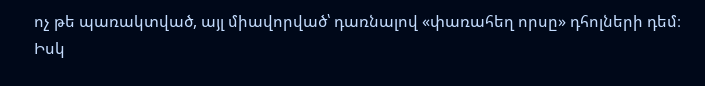ոչ թե պառակտված, այլ միավորված՝ դառնալով «փառահեղ որսը» դհոլների դեմ։ Իսկ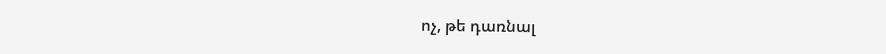ոչ, թե դառնալ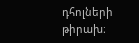դհոլների թիրախ։